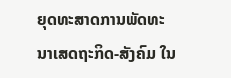ຍຸດທະສາດການພັດທະນາເສດຖະກິດ-ສັງຄົມ ໃນ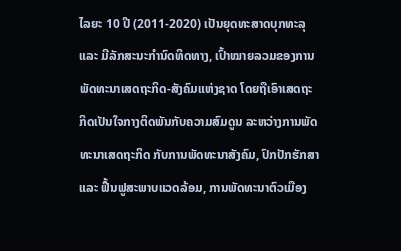ໄລຍະ 10 ປີ (2011-2020) ເປັນຍຸດທະສາດບຸກທະລຸ ແລະ ມີລັກສະນະກຳນົດທິດທາງ, ເປົ້າໝາຍລວມຂອງການພັດທະນາເສດຖະກິດ-ສັງຄົມແຫ່ງຊາດ ໂດຍຖືເອົາເສດຖະກິດເປັນໃຈກາງຕິດພັນກັບຄວາມສົມດູນ ລະຫວ່າງການພັດທະນາເສດຖະກິດ ກັບການພັດທະນາສັງຄົມ, ປົກປັກຮັກສາ ແລະ ຟື້ນຟູສະພາບແວດລ້ອມ, ການພັດທະນາຕົວເມືອງ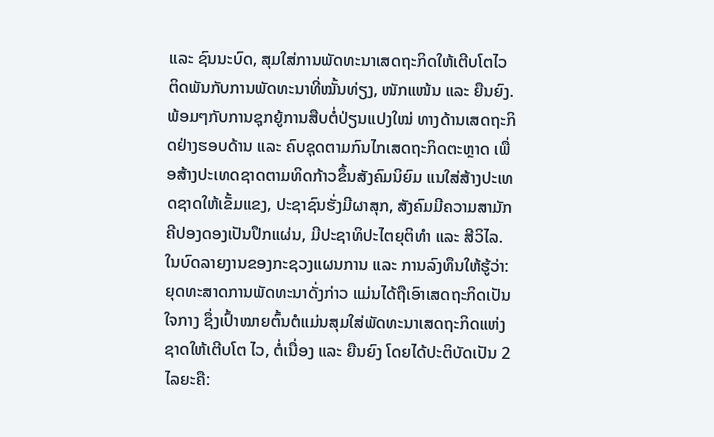ແລະ ຊົນນະບົດ, ສຸມໃສ່ການພັດທະນາເສດຖະກິດໃຫ້ເຕີບໂຕໄວ ຕິດພັນກັບການພັດທະນາທີ່ໝັ້ນທ່ຽງ, ໜັກແໜ້ນ ແລະ ຍືນຍົງ. ພ້ອມໆກັບການຊຸກຍູ້ການສືບຕໍ່ປ່ຽນແປງໃໝ່ ທາງດ້ານເສດຖະກິດຢ່າງຮອບດ້ານ ແລະ ຄົບຊຸດຕາມກົນໄກເສດຖະກິດຕະຫຼາດ ເພື່ອສ້າງປະເທດຊາດຕາມທິດກ້າວຂຶ້ນສັງຄົມນິຍົມ ແນໃສ່ສ້າງປະເທດຊາດໃຫ້ເຂັ້ມແຂງ, ປະຊາຊົນຮັ່ງມີຜາສຸກ, ສັງຄົມມີຄວາມສາມັກຄີປອງດອງເປັນປຶກແຜ່ນ, ມີປະຊາທິປະໄຕຍຸຕິທຳ ແລະ ສີວິໄລ.
ໃນບົດລາຍງານຂອງກະຊວງແຜນການ ແລະ ການລົງທຶນໃຫ້ຮູ້ວ່າ: ຍຸດທະສາດການພັດທະນາດັ່ງກ່າວ ແມ່ນໄດ້ຖືເອົາເສດຖະກິດເປັນໃຈກາງ ຊຶ່ງເປົ້າໝາຍຕົ້ນຕໍແມ່ນສຸມໃສ່ພັດທະນາເສດຖະກິດແຫ່ງຊາດໃຫ້ເຕີບໂຕ ໄວ, ຕໍ່ເນື່ອງ ແລະ ຍືນຍົງ ໂດຍໄດ້ປະຕິບັດເປັນ 2 ໄລຍະຄື: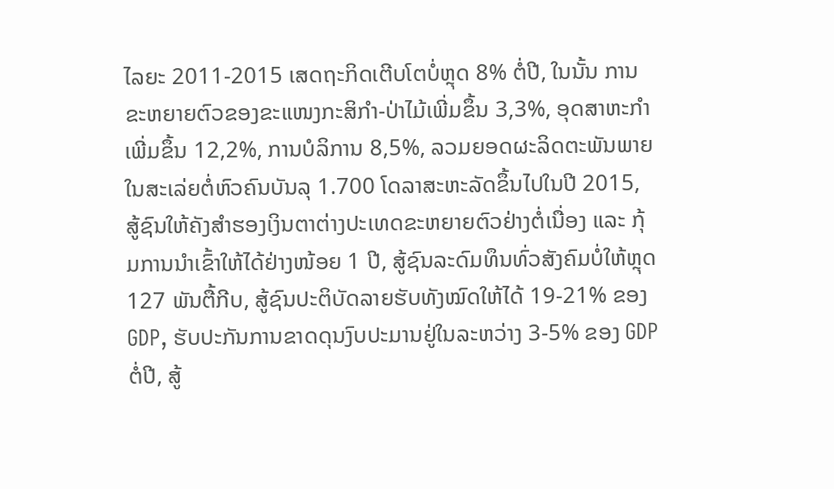ໄລຍະ 2011-2015 ເສດຖະກິດເຕີບໂຕບໍ່ຫຼຸດ 8% ຕໍ່ປີ, ໃນນັ້ນ ການຂະຫຍາຍຕົວຂອງຂະແໜງກະສິກຳ-ປ່າໄມ້ເພີ່ມຂຶ້ນ 3,3%, ອຸດສາຫະກຳເພີ່ມຂຶ້ນ 12,2%, ການບໍລິການ 8,5%, ລວມຍອດຜະລິດຕະພັນພາຍໃນສະເລ່ຍຕໍ່ຫົວຄົນບັນລຸ 1.700 ໂດລາສະຫະລັດຂຶ້ນໄປໃນປີ 2015, ສູ້ຊົນໃຫ້ຄັງສຳຮອງເງິນຕາຕ່າງປະເທດຂະຫຍາຍຕົວຢ່າງຕໍ່ເນື່ອງ ແລະ ກຸ້ມການນຳເຂົ້າໃຫ້ໄດ້ຢ່າງໜ້ອຍ 1 ປີ, ສູ້ຊົນລະດົມທຶນທົ່ວສັງຄົມບໍ່ໃຫ້ຫຼຸດ 127 ພັນຕື້ກີບ, ສູ້ຊົນປະຕິບັດລາຍຮັບທັງໝົດໃຫ້ໄດ້ 19-21% ຂອງ GDP, ຮັບປະກັນການຂາດດຸນງົບປະມານຢູ່ໃນລະຫວ່າງ 3-5% ຂອງ GDP ຕໍ່ປີ, ສູ້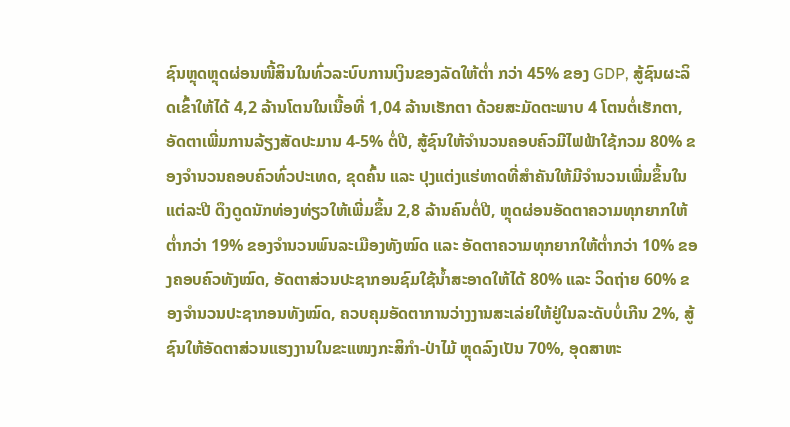ຊົນຫຼຸດຫຼຸດຜ່ອນໜີ້ສິນໃນທົ່ວລະບົບການເງິນຂອງລັດໃຫ້ຕ່ຳ ກວ່າ 45% ຂອງ GDP, ສູ້ຊົນຜະລິດເຂົ້າໃຫ້ໄດ້ 4,2 ລ້ານໂຕນໃນເນື້ອທີ່ 1,04 ລ້ານເຮັກຕາ ດ້ວຍສະມັດຕະພາບ 4 ໂຕນຕໍ່ເຮັກຕາ, ອັດຕາເພີ່ມການລ້ຽງສັດປະມານ 4-5% ຕໍ່ປີ, ສູ້ຊົນໃຫ້ຈຳນວນຄອບຄົວມີໄຟຟ້າໃຊ້ກວມ 80% ຂອງຈຳນວນຄອບຄົວທົ່ວປະເທດ, ຂຸດຄົ້ນ ແລະ ປຸງແຕ່ງແຮ່ທາດທີ່ສຳຄັນໃຫ້ມີຈຳນວນເພີ່ມຂຶ້ນໃນແຕ່ລະປີ ດຶງດູດນັກທ່ອງທ່ຽວໃຫ້ເພີ່ມຂຶ້ນ 2,8 ລ້ານຄົນຕໍ່ປີ, ຫຼຸດຜ່ອນອັດຕາຄວາມທຸກຍາກໃຫ້ຕ່ຳກວ່າ 19% ຂອງຈຳນວນພົນລະເມືອງທັງໝົດ ແລະ ອັດຕາຄວາມທຸກຍາກໃຫ້ຕ່ຳກວ່າ 10% ຂອງຄອບຄົວທັງໝົດ, ອັດຕາສ່ວນປະຊາກອນຊົມໃຊ້ນ້ຳສະອາດໃຫ້ໄດ້ 80% ແລະ ວິດຖ່າຍ 60% ຂອງຈຳນວນປະຊາກອນທັງໝົດ, ຄວບຄຸມອັດຕາການວ່າງງານສະເລ່ຍໃຫ້ຢູ່ໃນລະດັບບໍ່ເກີນ 2%, ສູ້ຊົນໃຫ້ອັດຕາສ່ວນແຮງງານໃນຂະແໜງກະສິກຳ-ປ່າໄມ້ ຫຼຸດລົງເປັນ 70%, ອຸດສາຫະ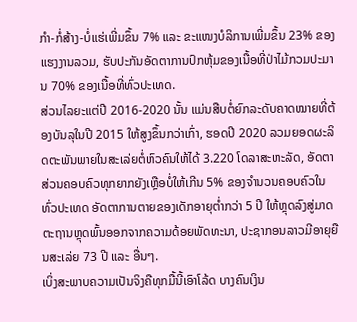ກຳ-ກໍ່ສ້າງ-ບໍ່ແຮ່ເພີ່ມຂຶ້ນ 7% ແລະ ຂະແໜງບໍລິການເພີ່ມຂຶ້ນ 23% ຂອງແຮງງານລວມ, ຮັບປະກັນອັດຕາການປົກຫຸ້ມຂອງເນື້ອທີ່ປ່າໄມ້ກວມປະມານ 70% ຂອງເນື້ອທີ່ທົ່ວປະເທດ.
ສ່ວນໄລຍະແຕ່ປີ 2016-2020 ນັ້ນ ແມ່ນສືບຕໍ່ຍົກລະດັບຄາດໝາຍທີ່ຕ້ອງບັນລຸໃນປີ 2015 ໃຫ້ສູງຂຶ້ນກວ່າເກົ່າ, ຮອດປີ 2020 ລວມຍອດຜະລິດຕະພັນພາຍໃນສະເລ່ຍຕໍ່ຫົວຄົນໃຫ້ໄດ້ 3.220 ໂດລາສະຫະລັດ, ອັດຕາສ່ວນຄອບຄົວທຸກຍາກຍັງເຫຼືອບໍ່ໃຫ້ເກີນ 5% ຂອງຈຳນວນຄອບຄົວໃນທົ່ວປະເທດ ອັດຕາການຕາຍຂອງເດັກອາຍຸຕ່ຳກວ່າ 5 ປີ ໃຫ້ຫຼຸດລົງສູ່ມາດຕະຖານຫຼຸດພົ້ນອອກຈາກຄວາມດ້ອຍພັດທະນາ, ປະຊາກອນລາວມີອາຍຸຍືນສະເລ່ຍ 73 ປີ ແລະ ອື່ນໆ.
ເບິ່ງສະພາບຄວາມເປັນຈິງຄືທຸກມື້ນີ້ເອົາໂລ້ດ ບາງຄົນເງິນ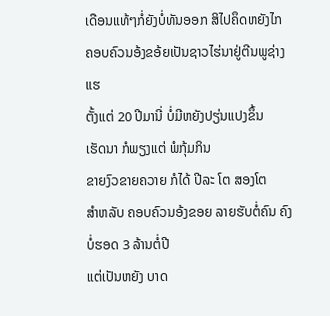ເດືອນແທ້ໆກໍ່ຍັງບໍ່ທັນອອກ ສິໄປຄຶດຫຍັງໄກ
ຄອບຄົວນອ້ງຂອ້ຍເປັນຊາວໄຮ່ນາຢູ່ຕີນພູຊ່າງແຮ
ຕັ້ງແຕ່ 20 ປີມານີ່ ບໍ່ມີຫຍັງປຽ່ນແປງຂຶ້ນ
ເຮັດນາ ກໍພຽງແຕ່ ພໍກຸ້ມກິນ
ຂາຍງົວຂາຍຄວາຍ ກໍໄດ້ ປີລະ ໂຕ ສອງໂຕ
ສຳຫລັບ ຄອບຄົວນອ້ງຂອຍ ລາຍຮັບຕໍ່ຄົນ ຄົງບໍ່ຮອດ 3 ລ້ານຕໍ່ປີ
ແຕ່ເປັນຫຍັງ ບາດ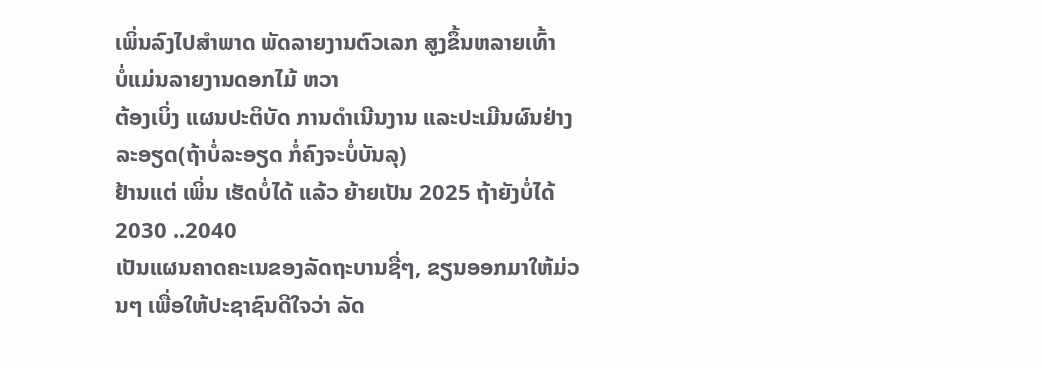ເພິ່ນລົງໄປສຳພາດ ພັດລາຍງານຕົວເລກ ສູງຂຶ້ນຫລາຍເທົ້າ
ບໍ່ແມ່ນລາຍງານດອກໄມ້ ຫວາ
ຕ້ອງເບິ່ງ ແຜນປະຕິບັດ ການດຳເນີນງານ ແລະປະເມີນຜົນຢ່າງລະອຽດ(ຖ້າບໍ່ລະອຽດ ກໍ່ຄົງຈະບໍ່ບັນລຸ)
ຢ້ານແຕ່ ເພິ່ນ ເຮັດບໍ່ໄດ້ ແລ້ວ ຍ້າຍເປັນ 2025 ຖ້າຍັງບໍ່ໄດ້ 2030 ..2040
ເປັນແຜນຄາດຄະເນຂອງລັດຖະບານຊື່ໆ, ຂຽນອອກມາໃຫ້ມ່ວນໆ ເພື່ອໃຫ້ປະຊາຊົນດີໃຈວ່າ ລັດ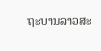ຖະບານລາວສະ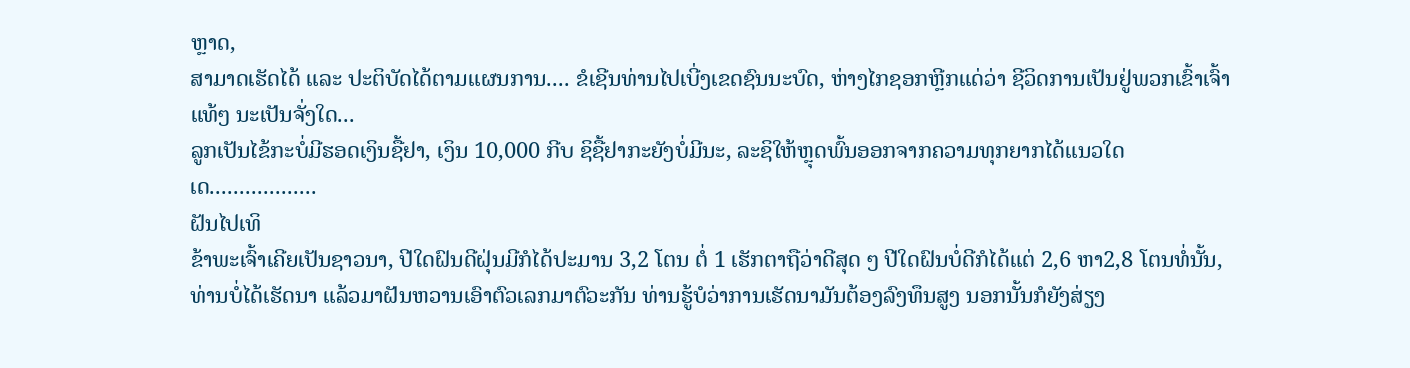ຫຼາດ,
ສາມາດເຮັດໄດ້ ແລະ ປະຕິບັດໄດ້ຕາມແຜນການ.... ຂໍເຊີນທ່ານໄປເບີ່ງເຂດຊົນນະບົດ, ຫ່າງໄກຊອກຫຼີກແດ່ວ່າ ຊີວິດການເປັນຢູ່ພວກເຂົ້າເຈົ້າແທ້ໆ ນະເປັນຈັ່ງໃດ...
ລູກເປັນໄຂ້ກະບໍ່ມີຮອດເງິນຊື້ຢາ, ເງິນ 10,000 ກີບ ຊິຊື້ຢາກະຍັງບໍ່ມີນະ, ລະຊິໃຫ້ຫຼຸດພົ້ນອອກຈາກຄວາມທຸກຍາກໄດ້ແນວໃດເດ..................
ຝັນໄປເທິ
ຂ້າພະເຈົ້າເຄີຍເປັນຊາວນາ, ປີໃດຝົນດີຝຸ່ນມີກໍໄດ້ປະມານ 3,2 ໂຕນ ຕໍ່ 1 ເຮັກຕາຖືວ່າດີສຸດ ໆ ປີໃດຝົນບໍ່ດີກໍໄດ້ແຕ່ 2,6 ຫາ2,8 ໂຕນທໍ່ນັ້ນ, ທ່ານບໍ່ໄດ້ເຮັດນາ ແລ້ວມາຝັນຫວານເອົາຕົວເລກມາຕົວະກັນ ທ່ານຮູ້ບໍວ່າການເຮັດນາມັນຕ້ອງລົງທຶນສູງ ນອກນັ້ນກໍຍັງສ່ຽງ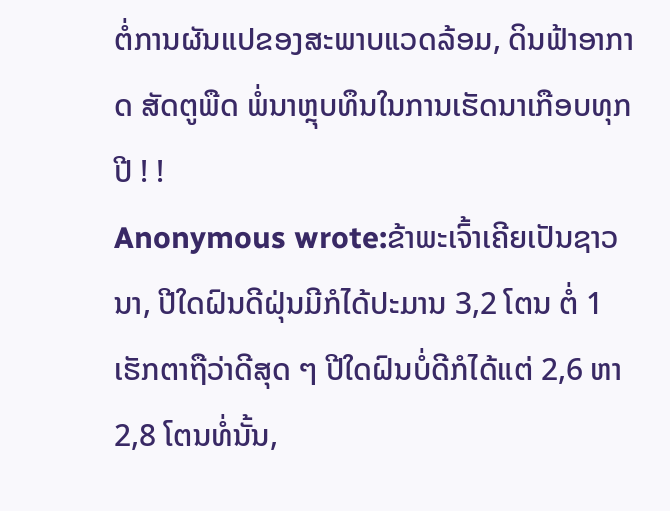ຕໍ່ການຜັນແປຂອງສະພາບແວດລ້ອມ, ດິນຟ້າອາກາດ ສັດຕູພືດ ພໍ່ນາຫຼຸບທຶນໃນການເຮັດນາເກືອບທຸກປີ ! !
Anonymous wrote:ຂ້າພະເຈົ້າເຄີຍເປັນຊາວນາ, ປີໃດຝົນດີຝຸ່ນມີກໍໄດ້ປະມານ 3,2 ໂຕນ ຕໍ່ 1 ເຮັກຕາຖືວ່າດີສຸດ ໆ ປີໃດຝົນບໍ່ດີກໍໄດ້ແຕ່ 2,6 ຫາ2,8 ໂຕນທໍ່ນັ້ນ,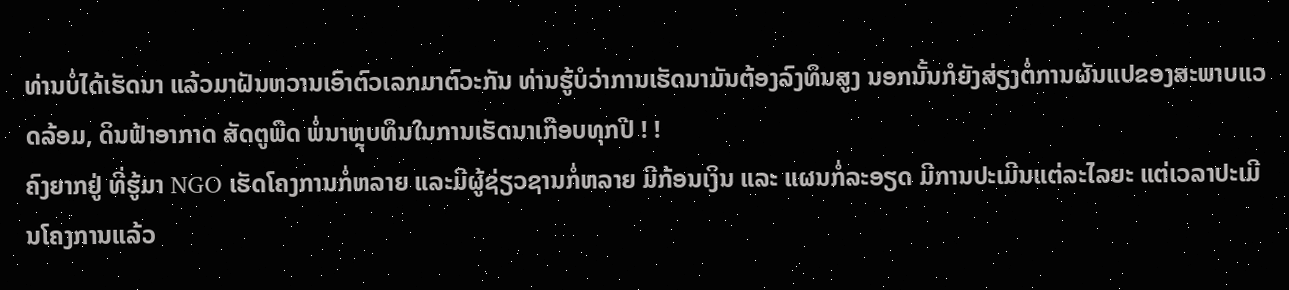ທ່ານບໍ່ໄດ້ເຮັດນາ ແລ້ວມາຝັນຫວານເອົາຕົວເລກມາຕົວະກັນ ທ່ານຮູ້ບໍວ່າການເຮັດນາມັນຕ້ອງລົງທຶນສູງ ນອກນັ້ນກໍຍັງສ່ຽງຕໍ່ການຜັນແປຂອງສະພາບແວດລ້ອມ, ດິນຟ້າອາກາດ ສັດຕູພືດ ພໍ່ນາຫຼຸບທຶນໃນການເຮັດນາເກືອບທຸກປີ ! !
ຄົງຍາກຢູ່ ທີ່ຮູ້ມາ NGO ເຮັດໂຄງການກໍ່ຫລາຍ ແລະມີຜູ້ຊ່ຽວຊານກໍ່ຫລາຍ ມີກ້ອນເງິນ ແລະ ແຜນກໍ່ລະອຽດ ມີການປະເມີນແຕ່ລະໄລຍະ ແຕ່ເວລາປະເມີນໂຄງການແລ້ວ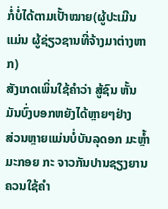ກໍ່ບໍ່ໄດ້ຕາມເປັ້າໝາຍ(ຜູ້ປະເມີນ ແມ່ນ ຜູ້ຊ່ຽວຊານທີ່ຈ້າງມາຕ່າງຫາກ)
ສັງເກດເພິ່ນໃຊ້ຄຳວ່າ ສູ້ຊົນ ຫັ້ນ
ມັນບົ່ງບອກຫຍັງໄດ້ຫຼາຍໆຢ່າງ
ສ່ວນຫຼາຍແມ່ນບໍ່ບັນລຸດອກ ມະຫຼ້ຳມະກອຍ ກະ ຈາວກັນປານຊຽງຍານ
ຄວນໃຊ້ຄຳ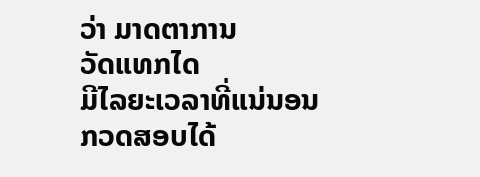ວ່າ ມາດຕາການ
ວັດແທກໄດ
ມີໄລຍະເວລາທີ່ແນ່ນອນ
ກວດສອບໄດ້